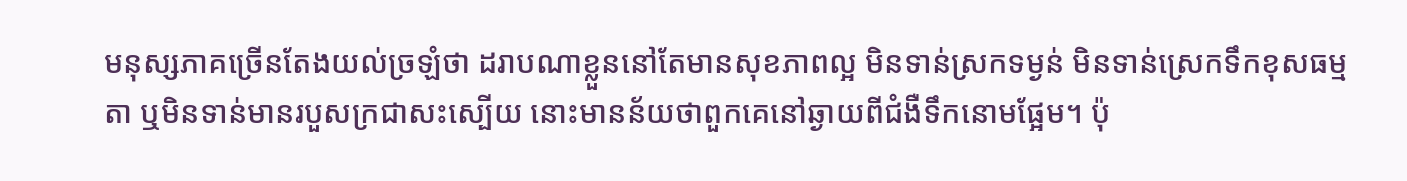មនុស្សភាគច្រើនតែងយល់ច្រឡំថា ដរាបណាខ្លួននៅតែមានសុខភាពល្អ មិនទាន់ស្រកទម្ងន់ មិនទាន់ស្រេកទឹកខុសធម្មតា ឬមិនទាន់មានរបួសក្រជាសះស្បើយ នោះមានន័យថាពួកគេនៅឆ្ងាយពីជំងឺទឹកនោមផ្អែម។ ប៉ុ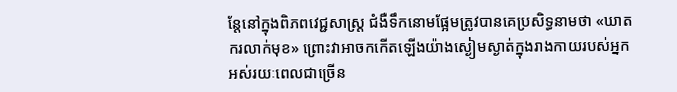ន្តែនៅក្នុងពិភពវេជ្ជសាស្ត្រ ជំងឺទឹកនោមផ្អែមត្រូវបានគេប្រសិទ្ធនាមថា «ឃាតករលាក់មុខ» ព្រោះវាអាចកកើតឡើងយ៉ាងស្ងៀមស្ងាត់ក្នុងរាងកាយរបស់អ្នកអស់រយៈពេលជាច្រើន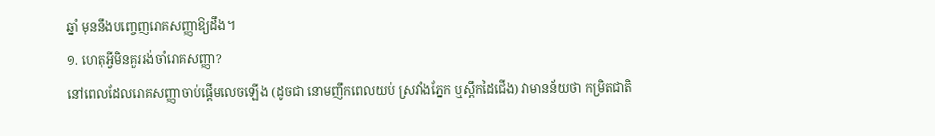ឆ្នាំ មុននឹងបញ្ចេញរោគសញ្ញាឱ្យដឹង។
១. ហេតុអ្វីមិនគួររង់ចាំរោគសញ្ញា?
នៅពេលដែលរោគសញ្ញាចាប់ផ្ដើមលេចឡើង (ដូចជា នោមញឹកពេលយប់ ស្រវាំងភ្នែក ឬស្ពឹកដៃជើង) វាមានន័យថា កម្រិតជាតិ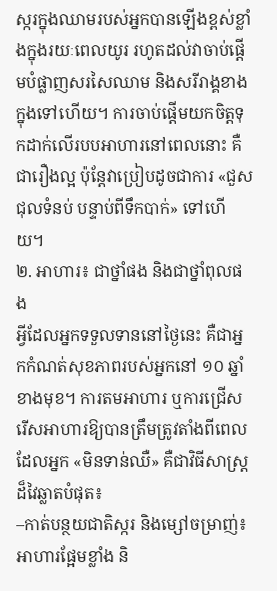ស្ករក្នុងឈាមរបស់អ្នកបានឡើងខ្ពស់ខ្លាំងក្នុងរយៈពេលយូរ រហូតដល់វាចាប់ផ្ដើមបំផ្លាញសរសៃឈាម និងសរីរាង្គខាងក្នុងទៅហើយ។ ការចាប់ផ្ដើមយកចិត្តទុកដាក់លើរបបអាហារនៅពេលនោះ គឺជារឿងល្អ ប៉ុន្តែវាប្រៀបដូចជាការ «ជួសជុលទំនប់ បន្ទាប់ពីទឹកបាក់» ទៅហើយ។
២. អាហារ៖ ជាថ្នាំផង និងជាថ្នាំពុលផង
អ្វីដែលអ្នកទទួលទាននៅថ្ងៃនេះ គឺជាអ្នកកំណត់សុខភាពរបស់អ្នកនៅ ១០ ឆ្នាំខាងមុខ។ ការតមអាហារ ឬការជ្រើសរើសអាហារឱ្យបានត្រឹមត្រូវតាំងពីពេលដែលអ្នក «មិនទាន់ឈឺ» គឺជាវិធីសាស្ត្រដ៏វៃឆ្លាតបំផុត៖
–កាត់បន្ថយជាតិស្ករ និងម្សៅចម្រាញ់៖ អាហារផ្អែមខ្លាំង និ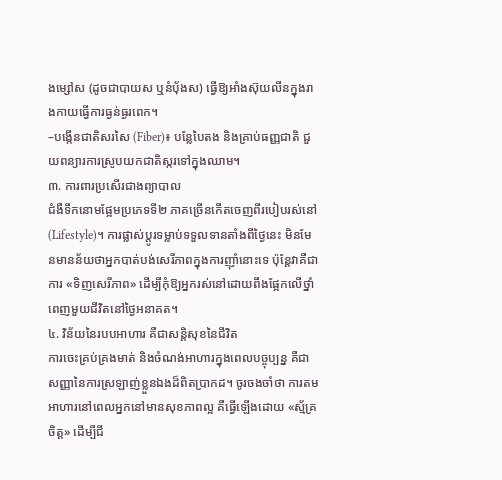ងម្សៅស (ដូចជាបាយស ឬនំបុ័ងស) ធ្វើឱ្យអាំងស៊ុយលីនក្នុងរាងកាយធ្វើការធ្ងន់ធ្ងរពេក។
–បង្កើនជាតិសរសៃ (Fiber)៖ បន្លែបៃតង និងគ្រាប់ធញ្ញជាតិ ជួយពន្យារការស្រូបយកជាតិស្ករទៅក្នុងឈាម។
៣. ការពារប្រសើរជាងព្យាបាល
ជំងឺទឹកនោមផ្អែមប្រភេទទី២ ភាគច្រើនកើតចេញពីរបៀបរស់នៅ (Lifestyle)។ ការផ្លាស់ប្តូរទម្លាប់ទទួលទានតាំងពីថ្ងៃនេះ មិនមែនមានន័យថាអ្នកបាត់បង់សេរីភាពក្នុងការញ៉ាំនោះទេ ប៉ុន្តែវាគឺជាការ «ទិញសេរីភាព» ដើម្បីកុំឱ្យអ្នករស់នៅដោយពឹងផ្អែកលើថ្នាំពេញមួយជីវិតនៅថ្ងៃអនាគត។
៤. វិន័យនៃរបបអាហារ គឺជាសន្តិសុខនៃជីវិត
ការចេះគ្រប់គ្រងមាត់ និងចំណង់អាហារក្នុងពេលបច្ចុប្បន្ន គឺជាសញ្ញានៃការស្រឡាញ់ខ្លួនឯងដ៏ពិតប្រាកដ។ ចូរចងចាំថា ការតមអាហារនៅពេលអ្នកនៅមានសុខភាពល្អ គឺធ្វើឡើងដោយ «ស្ម័គ្រចិត្ត» ដើម្បីជី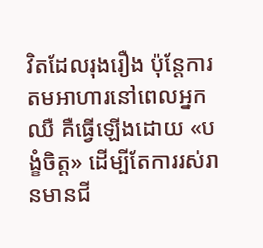វិតដែលរុងរឿង ប៉ុន្តែការតមអាហារនៅពេលអ្នកឈឺ គឺធ្វើឡើងដោយ «បង្ខំចិត្ត» ដើម្បីតែការរស់រានមានជី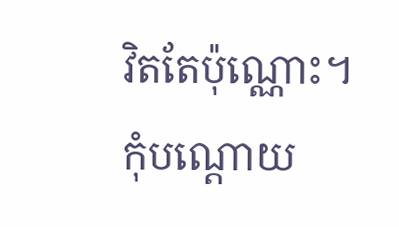វិតតែប៉ុណ្ណោះ។
កុំបណ្តោយ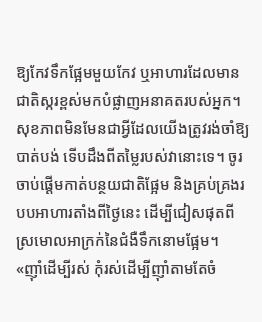ឱ្យកែវទឹកផ្អែមមួយកែវ ឬអាហារដែលមានជាតិស្ករខ្ពស់មកបំផ្លាញអនាគតរបស់អ្នក។ សុខភាពមិនមែនជាអ្វីដែលយើងត្រូវរង់ចាំឱ្យបាត់បង់ ទើបដឹងពីតម្លៃរបស់វានោះទេ។ ចូរចាប់ផ្ដើមកាត់បន្ថយជាតិផ្អែម និងគ្រប់គ្រងរបបអាហារតាំងពីថ្ងៃនេះ ដើម្បីជៀសផុតពីស្រមោលអាក្រក់នៃជំងឺទឹកនោមផ្អែម។
«ញ៉ាំដើម្បីរស់ កុំរស់ដើម្បីញ៉ាំតាមតែចំ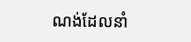ណង់ដែលនាំ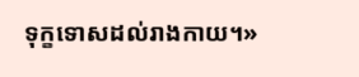ទុក្ខទោសដល់រាងកាយ។»